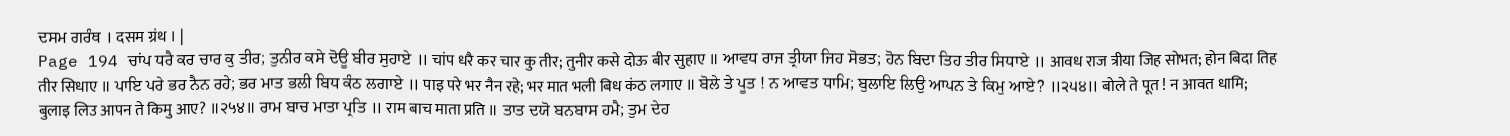ਦਸਮ ਗਰੰਥ । दसम ग्रंथ । |
Page 194 ਚਾਂਪ ਧਰੈ ਕਰ ਚਾਰ ਕੁ ਤੀਰ; ਤੁਨੀਰ ਕਸੇ ਦੋਊ ਬੀਰ ਸੁਹਾਏ ॥ चांप धरै कर चार कु तीर; तुनीर कसे दोऊ बीर सुहाए ॥ ਆਵਧ ਰਾਜ ਤ੍ਰੀਯਾ ਜਿਹ ਸੋਭਤ; ਹੋਨ ਬਿਦਾ ਤਿਹ ਤੀਰ ਸਿਧਾਏ ॥ आवध राज त्रीया जिह सोभत; होन बिदा तिह तीर सिधाए ॥ ਪਾਇ ਪਰੇ ਭਰ ਨੈਨ ਰਹੇ; ਭਰ ਮਾਤ ਭਲੀ ਬਿਧ ਕੰਠ ਲਗਾਏ ॥ पाइ परे भर नैन रहे; भर मात भली बिध कंठ लगाए ॥ ਬੋਲੇ ਤੇ ਪੂਤ ! ਨ ਆਵਤ ਧਾਮਿ; ਬੁਲਾਇ ਲਿਉ ਆਪਨ ਤੇ ਕਿਮੁ ਆਏ? ॥੨੫੪॥ बोले ते पूत ! न आवत धामि; बुलाइ लिउ आपन ते किमु आए? ॥२५४॥ ਰਾਮ ਬਾਚ ਮਾਤਾ ਪ੍ਰਤਿ ॥ राम बाच माता प्रति ॥ ਤਾਤ ਦਯੋ ਬਨਬਾਸ ਹਮੈ; ਤੁਮ ਦੇਹ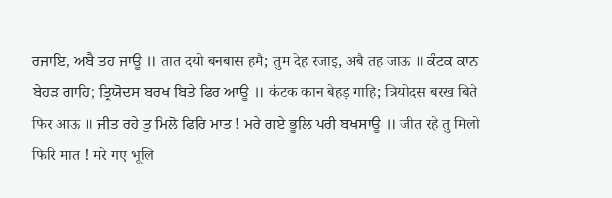ਰਜਾਇ, ਅਬੈ ਤਹ ਜਾਊ ॥ तात दयो बनबास हमै; तुम देह रजाइ, अबै तह जाऊ ॥ ਕੰਟਕ ਕਾਨ ਬੇਹੜ ਗਾਹਿ; ਤ੍ਰਿਯੋਦਸ ਬਰਖ ਬਿਤੇ ਫਿਰ ਆਊ ॥ कंटक कान बेहड़ गाहि; त्रियोदस बरख बिते फिर आऊ ॥ ਜੀਤ ਰਹੇ ਤੁ ਮਿਲੋ ਫਿਰਿ ਮਾਤ ! ਮਰੇ ਗਏ ਭੂਲਿ ਪਰੀ ਬਖਸਾਊ ॥ जीत रहे तु मिलो फिरि मात ! मरे गए भूलि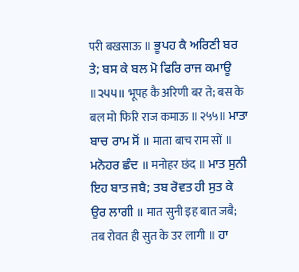परी बखसाऊ ॥ ਭੂਪਹ ਕੈ ਅਰਿਣੀ ਬਰ ਤੇ; ਬਸ ਕੇ ਬਲ ਮੋ ਫਿਰਿ ਰਾਜ ਕਮਾਊ ॥੨੫੫॥ भूपह कै अरिणी बर ते; बस के बल मो फिरि राज कमाऊ ॥२५५॥ ਮਾਤਾ ਬਾਚ ਰਾਮ ਸੋਂ ॥ माता बाच राम सों ॥ ਮਨੋਹਰ ਛੰਦ ॥ मनोहर छंद ॥ ਮਾਤ ਸੁਨੀ ਇਹ ਬਾਤ ਜਬੈ; ਤਬ ਰੋਵਤ ਹੀ ਸੁਤ ਕੇ ਉਰ ਲਾਗੀ ॥ मात सुनी इह बात जबै; तब रोवत ही सुत के उर लागी ॥ ਹਾ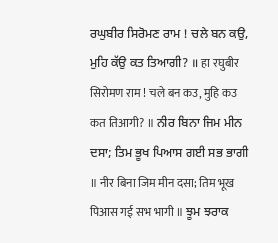ਰਘੁਬੀਰ ਸਿਰੋਮਣ ਰਾਮ ! ਚਲੇ ਬਨ ਕਉ, ਮੁਹਿ ਕੱਉ ਕਤ ਤਿਆਗੀ? ॥ हा रघुबीर सिरोमण राम ! चले बन कउ, मुहि कउ कत तिआगी? ॥ ਨੀਰ ਬਿਨਾ ਜਿਮ ਮੀਨ ਦਸਾ; ਤਿਮ ਭੂਖ ਪਿਆਸ ਗਈ ਸਭ ਭਾਗੀ ॥ नीर बिना जिम मीन दसा; तिम भूख पिआस गई सभ भागी ॥ ਝੂਮ ਝਰਾਕ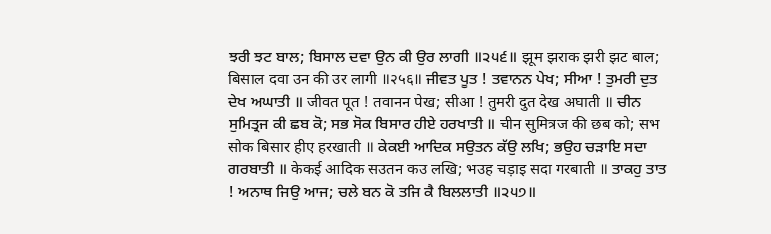ਝਰੀ ਝਟ ਬਾਲ; ਬਿਸਾਲ ਦਵਾ ਉਨ ਕੀ ਉਰ ਲਾਗੀ ॥੨੫੬॥ झूम झराक झरी झट बाल; बिसाल दवा उन की उर लागी ॥२५६॥ ਜੀਵਤ ਪੂਤ ! ਤਵਾਨਨ ਪੇਖ; ਸੀਆ ! ਤੁਮਰੀ ਦੁਤ ਦੇਖ ਅਘਾਤੀ ॥ जीवत पूत ! तवानन पेख; सीआ ! तुमरी दुत देख अघाती ॥ ਚੀਨ ਸੁਮਿਤ੍ਰਜ ਕੀ ਛਬ ਕੋ; ਸਭ ਸੋਕ ਬਿਸਾਰ ਹੀਏ ਹਰਖਾਤੀ ॥ चीन सुमित्रज की छब को; सभ सोक बिसार हीए हरखाती ॥ ਕੇਕਈ ਆਦਿਕ ਸਉਤਨ ਕੱਉ ਲਖਿ; ਭਉਹ ਚੜਾਇ ਸਦਾ ਗਰਬਾਤੀ ॥ केकई आदिक सउतन कउ लखि; भउह चड़ाइ सदा गरबाती ॥ ਤਾਕਹੁ ਤਾਤ ! ਅਨਾਥ ਜਿਉ ਆਜ; ਚਲੇ ਬਨ ਕੋ ਤਜਿ ਕੈ ਬਿਲਲਾਤੀ ॥੨੫੭॥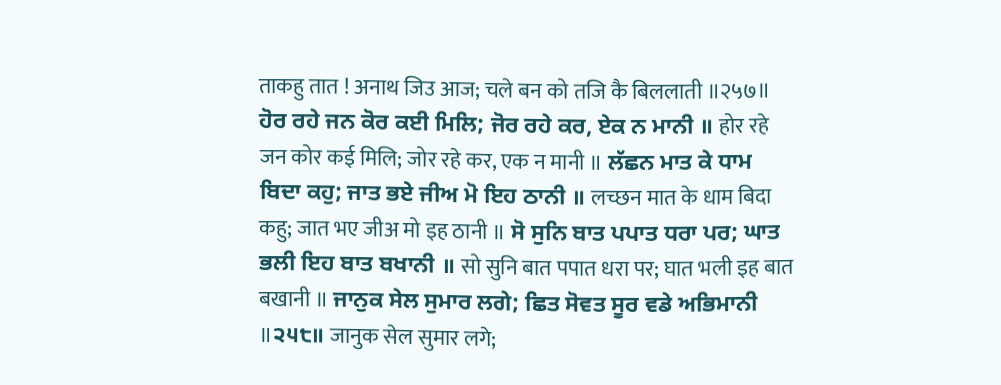ताकहु तात ! अनाथ जिउ आज; चले बन को तजि कै बिललाती ॥२५७॥ ਹੋਰ ਰਹੇ ਜਨ ਕੋਰ ਕਈ ਮਿਲਿ; ਜੋਰ ਰਹੇ ਕਰ, ਏਕ ਨ ਮਾਨੀ ॥ होर रहे जन कोर कई मिलि; जोर रहे कर, एक न मानी ॥ ਲੱਛਨ ਮਾਤ ਕੇ ਧਾਮ ਬਿਦਾ ਕਹੁ; ਜਾਤ ਭਏ ਜੀਅ ਮੋ ਇਹ ਠਾਨੀ ॥ लच्छन मात के धाम बिदा कहु; जात भए जीअ मो इह ठानी ॥ ਸੋ ਸੁਨਿ ਬਾਤ ਪਪਾਤ ਧਰਾ ਪਰ; ਘਾਤ ਭਲੀ ਇਹ ਬਾਤ ਬਖਾਨੀ ॥ सो सुनि बात पपात धरा पर; घात भली इह बात बखानी ॥ ਜਾਨੁਕ ਸੇਲ ਸੁਮਾਰ ਲਗੇ; ਛਿਤ ਸੋਵਤ ਸੂਰ ਵਡੇ ਅਭਿਮਾਨੀ ॥੨੫੮॥ जानुक सेल सुमार लगे;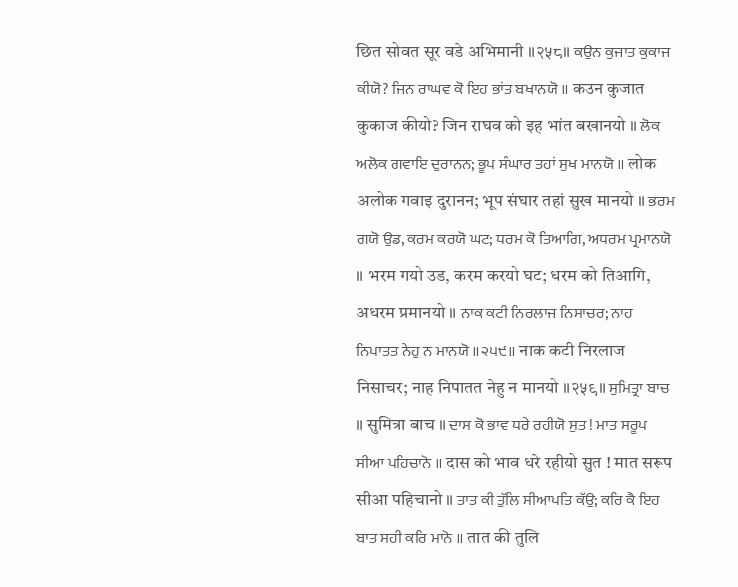छित सोवत सूर वडे अभिमानी ॥२५८॥ ਕਉਨ ਕੁਜਾਤ ਕੁਕਾਜ ਕੀਯੋ? ਜਿਨ ਰਾਘਵ ਕੋ ਇਹ ਭਾਂਤ ਬਖਾਨਯੋ ॥ कउन कुजात कुकाज कीयो? जिन राघव को इह भांत बखानयो ॥ ਲੋਕ ਅਲੋਕ ਗਵਾਇ ਦੁਰਾਨਨ; ਭੂਪ ਸੰਘਾਰ ਤਹਾਂ ਸੁਖ ਮਾਨਯੋ ॥ लोक अलोक गवाइ दुरानन; भूप संघार तहां सुख मानयो ॥ ਭਰਮ ਗਯੋ ਉਡ, ਕਰਮ ਕਰਯੋ ਘਟ; ਧਰਮ ਕੋ ਤਿਆਗਿ, ਅਧਰਮ ਪ੍ਰਮਾਨਯੋ ॥ भरम गयो उड, करम करयो घट; धरम को तिआगि, अधरम प्रमानयो ॥ ਨਾਕ ਕਟੀ ਨਿਰਲਾਜ ਨਿਸਾਚਰ; ਨਾਹ ਨਿਪਾਤਤ ਨੇਹੁ ਨ ਮਾਨਯੋ ॥੨੫੯॥ नाक कटी निरलाज निसाचर; नाह निपातत नेहु न मानयो ॥२५९॥ ਸੁਮਿਤ੍ਰਾ ਬਾਚ ॥ सुमित्रा बाच ॥ ਦਾਸ ਕੋ ਭਾਵ ਧਰੇ ਰਹੀਯੋ ਸੁਤ ! ਮਾਤ ਸਰੂਪ ਸੀਆ ਪਹਿਚਾਨੋ ॥ दास को भाव धरे रहीयो सुत ! मात सरूप सीआ पहिचानो ॥ ਤਾਤ ਕੀ ਤੁੱਲਿ ਸੀਆਪਤਿ ਕੱਉ; ਕਰਿ ਕੈ ਇਹ ਬਾਤ ਸਹੀ ਕਰਿ ਮਾਨੋ ॥ तात की तुलि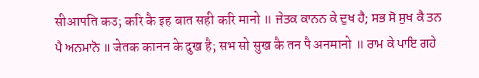सीआपति कउ; करि कै इह बात सही करि मानो ॥ ਜੇਤਕ ਕਾਨਨ ਕੇ ਦੁਖ ਹੈ; ਸਭ ਸੋ ਸੁਖ ਕੈ ਤਨ ਪੈ ਅਨਮਾਨੋ ॥ जेतक कानन के दुख है; सभ सो सुख कै तन पै अनमानो ॥ ਰਾਮ ਕੇ ਪਾਇ ਗਹੇ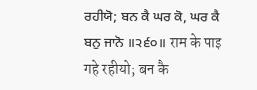ਰਹੀਯੋ; ਬਨ ਕੈ ਘਰ ਕੋ, ਘਰ ਕੈ ਬਨੁ ਜਾਨੋ ॥੨੬੦॥ राम के पाइ गहे रहीयो; बन कै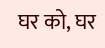घर को, घर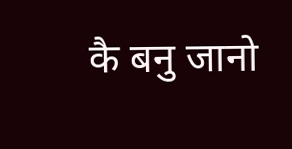कै बनु जानो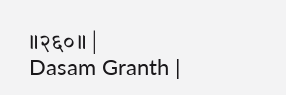॥२६०॥ |
Dasam Granth |